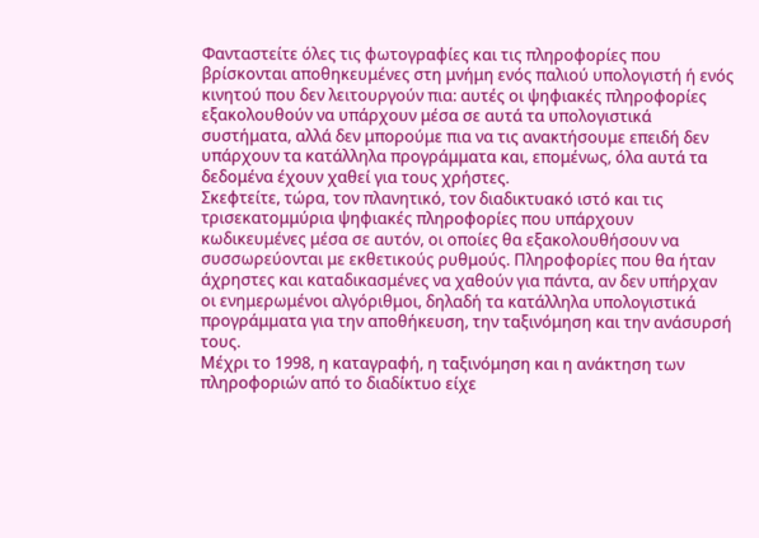Φανταστείτε όλες τις φωτογραφίες και τις πληροφορίες που βρίσκονται αποθηκευμένες στη μνήμη ενός παλιού υπολογιστή ή ενός κινητού που δεν λειτουργούν πια: αυτές οι ψηφιακές πληροφορίες εξακολουθούν να υπάρχουν μέσα σε αυτά τα υπολογιστικά συστήματα, αλλά δεν μπορούμε πια να τις ανακτήσουμε επειδή δεν υπάρχουν τα κατάλληλα προγράμματα και, επομένως, όλα αυτά τα δεδομένα έχουν χαθεί για τους χρήστες.
Σκεφτείτε, τώρα, τον πλανητικό, τον διαδικτυακό ιστό και τις τρισεκατομμύρια ψηφιακές πληροφορίες που υπάρχουν κωδικευμένες μέσα σε αυτόν, οι οποίες θα εξακολουθήσουν να συσσωρεύονται με εκθετικούς ρυθμούς. Πληροφορίες που θα ήταν άχρηστες και καταδικασμένες να χαθούν για πάντα, αν δεν υπήρχαν οι ενημερωμένοι αλγόριθμοι, δηλαδή τα κατάλληλα υπολογιστικά προγράμματα για την αποθήκευση, την ταξινόμηση και την ανάσυρσή τους.
Μέχρι το 1998, η καταγραφή, η ταξινόμηση και η ανάκτηση των πληροφοριών από το διαδίκτυο είχε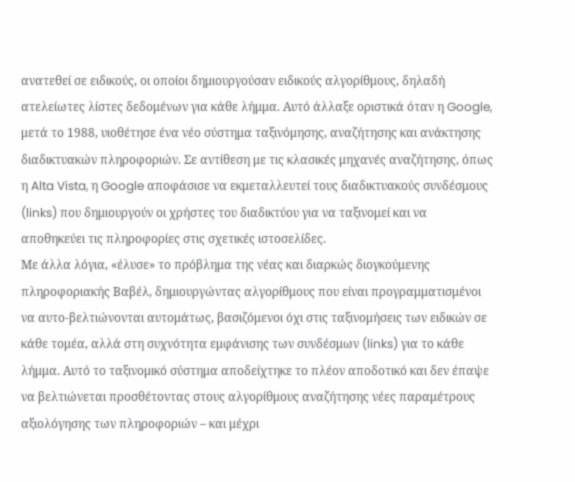ανατεθεί σε ειδικούς, οι οποίοι δημιουργούσαν ειδικούς αλγορίθμους, δηλαδή ατελείωτες λίστες δεδομένων για κάθε λήμμα. Αυτό άλλαξε οριστικά όταν η Google, μετά το 1988, υιοθέτησε ένα νέο σύστημα ταξινόμησης, αναζήτησης και ανάκτησης διαδικτυακών πληροφοριών. Σε αντίθεση με τις κλασικές μηχανές αναζήτησης, όπως η Alta Vista, η Google αποφάσισε να εκμεταλλευτεί τους διαδικτυακούς συνδέσμους (links) που δημιουργούν οι χρήστες του διαδικτύου για να ταξινομεί και να αποθηκεύει τις πληροφορίες στις σχετικές ιστοσελίδες.
Με άλλα λόγια, «έλυσε» το πρόβλημα της νέας και διαρκώς διογκούμενης πληροφοριακής Βαβέλ, δημιουργώντας αλγορίθμους που είναι προγραμματισμένοι να αυτο-βελτιώνονται αυτομάτως, βασιζόμενοι όχι στις ταξινομήσεις των ειδικών σε κάθε τομέα, αλλά στη συχνότητα εμφάνισης των συνδέσμων (links) για το κάθε λήμμα. Αυτό το ταξινομικό σύστημα αποδείχτηκε το πλέον αποδοτικό και δεν έπαψε να βελτιώνεται προσθέτοντας στους αλγορίθμους αναζήτησης νέες παραμέτρους αξιολόγησης των πληροφοριών – και μέχρι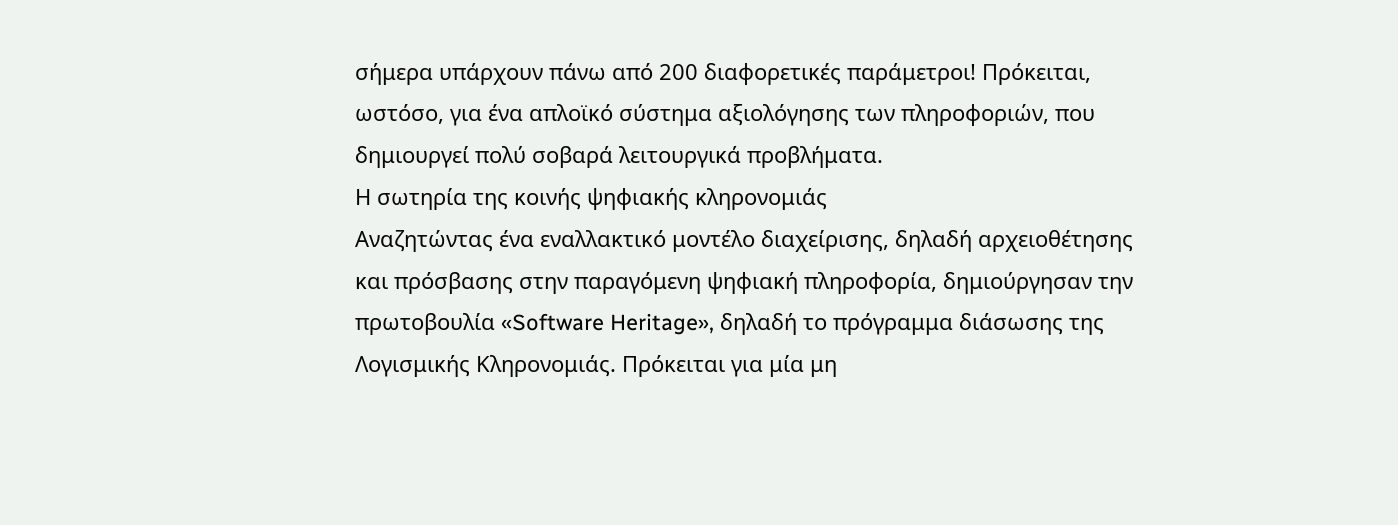σήμερα υπάρχουν πάνω από 200 διαφορετικές παράμετροι! Πρόκειται, ωστόσο, για ένα απλοϊκό σύστημα αξιολόγησης των πληροφοριών, που δημιουργεί πολύ σοβαρά λειτουργικά προβλήματα.
Η σωτηρία της κοινής ψηφιακής κληρονομιάς
Αναζητώντας ένα εναλλακτικό μοντέλο διαχείρισης, δηλαδή αρχειοθέτησης και πρόσβασης στην παραγόμενη ψηφιακή πληροφορία, δημιούργησαν την πρωτοβουλία «Software Heritage», δηλαδή το πρόγραμμα διάσωσης της Λογισμικής Κληρονομιάς. Πρόκειται για μία μη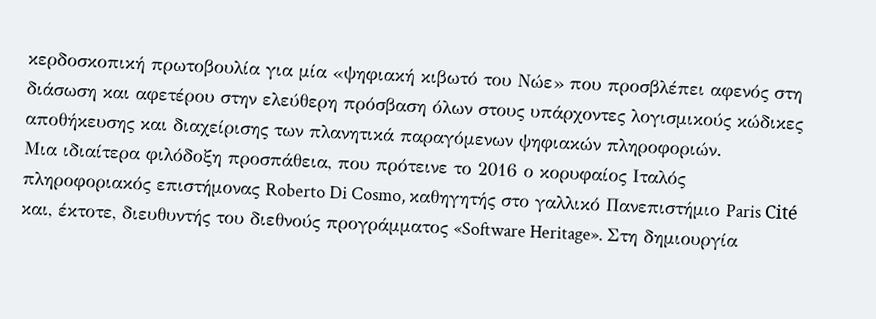κερδοσκοπική πρωτοβουλία για μία «ψηφιακή κιβωτό του Νώε» που προσβλέπει αφενός στη διάσωση και αφετέρου στην ελεύθερη πρόσβαση όλων στους υπάρχοντες λογισμικούς κώδικες αποθήκευσης και διαχείρισης των πλανητικά παραγόμενων ψηφιακών πληροφοριών.
Μια ιδιαίτερα φιλόδοξη προσπάθεια, που πρότεινε το 2016 ο κορυφαίος Ιταλός πληροφοριακός επιστήμονας Roberto Di Cosmo, καθηγητής στο γαλλικό Πανεπιστήμιο Paris Cité και, έκτοτε, διευθυντής του διεθνούς προγράμματος «Software Heritage». Στη δημιουργία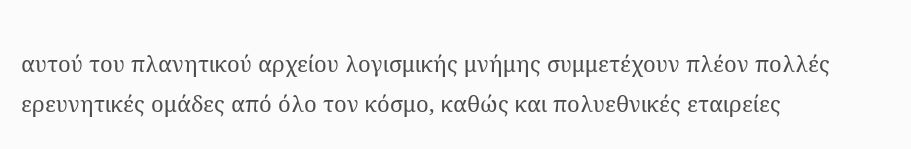αυτού του πλανητικού αρχείου λογισμικής μνήμης συμμετέχουν πλέον πολλές ερευνητικές ομάδες από όλο τον κόσμο, καθώς και πολυεθνικές εταιρείες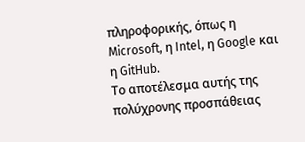πληροφορικής, όπως η Microsoft, η Intel, η Google και η GitHub.
Το αποτέλεσμα αυτής της πολύχρονης προσπάθειας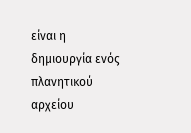είναι η δημιουργία ενός πλανητικού αρχείου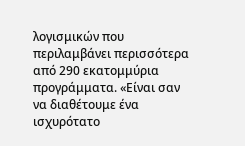λογισμικών που περιλαμβάνει περισσότερα από 290 εκατομμύρια προγράμματα. «Είναι σαν να διαθέτουμε ένα ισχυρότατο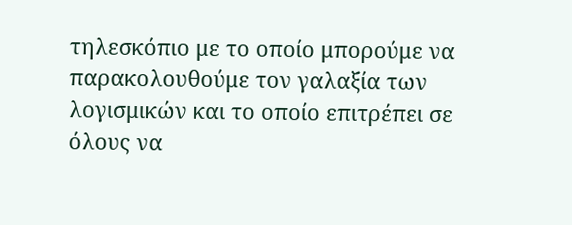τηλεσκόπιο με το οποίο μπορούμε να παρακολουθούμε τον γαλαξία των λογισμικών και το οποίο επιτρέπει σε όλους να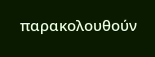παρακολουθούν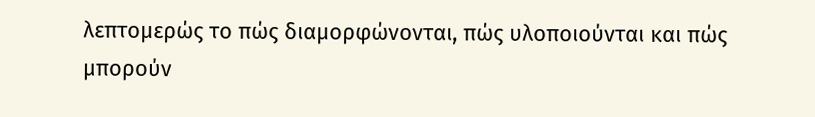λεπτομερώς το πώς διαμορφώνονται, πώς υλοποιούνται και πώς μπορούν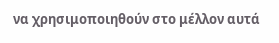να χρησιμοποιηθούν στο μέλλον αυτά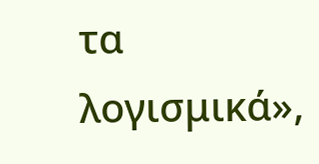τα λογισμικά»,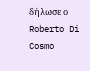δήλωσε ο Roberto Di Cosmo